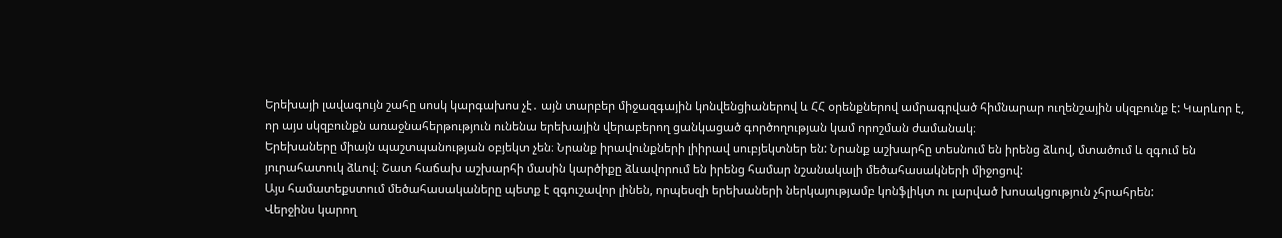Երեխայի լավագույն շահը սոսկ կարգախոս չէ․ այն տարբեր միջազգային կոնվենցիաներով և ՀՀ օրենքներով ամրագրված հիմնարար ուղենշային սկզբունք է: Կարևոր է, որ այս սկզբունքն առաջնահերթություն ունենա երեխային վերաբերող ցանկացած գործողության կամ որոշման ժամանակ։
Երեխաները միայն պաշտպանության օբյեկտ չեն։ Նրանք իրավունքների լիիրավ սուբյեկտներ են: Նրանք աշխարհը տեսնում են իրենց ձևով, մտածում և զգում են յուրահատուկ ձևով։ Շատ հաճախ աշխարհի մասին կարծիքը ձևավորում են իրենց համար նշանակալի մեծահասակների միջոցով:
Այս համատեքստում մեծահասակաները պետք է զգուշավոր լինեն, որպեսզի երեխաների ներկայությամբ կոնֆլիկտ ու լարված խոսակցություն չհրահրեն:
Վերջինս կարող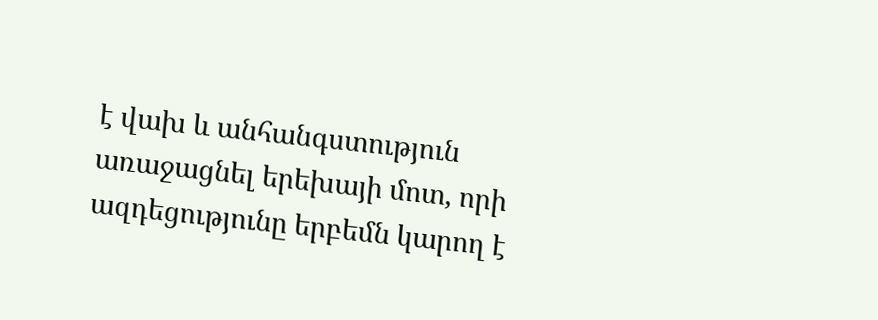է վախ և անհանգստություն առաջացնել երեխայի մոտ, որի ազդեցությունը երբեմն կարող է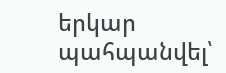երկար պահպանվել՝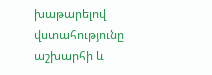խաթարելով վստահությունը աշխարհի և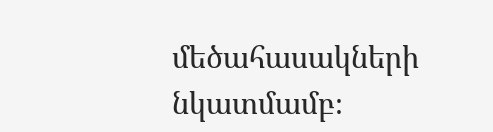մեծահասակների նկատմամբ։